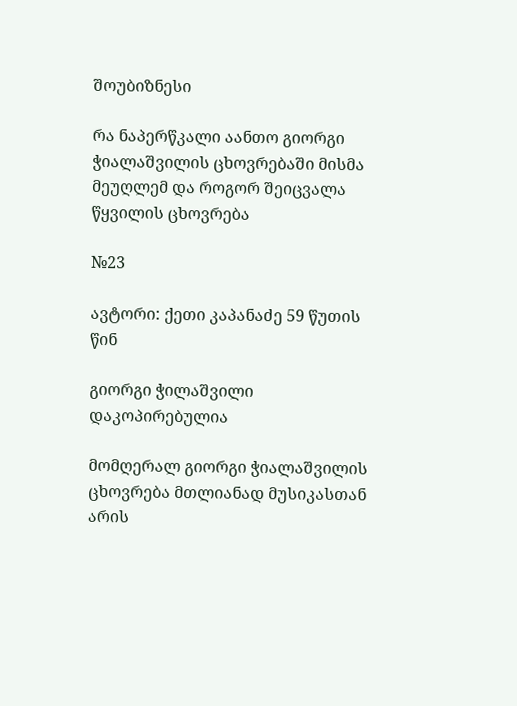შოუბიზნესი

რა ნაპერწკალი აანთო გიორგი ჭიალაშვილის ცხოვრებაში მისმა მეუღლემ და როგორ შეიცვალა წყვილის ცხოვრება

№23

ავტორი: ქეთი კაპანაძე 59 წუთის წინ

გიორგი ჭილაშვილი
დაკოპირებულია

მომღერალ გიორგი ჭიალაშვილის ცხოვრება მთლიანად მუსიკასთან არის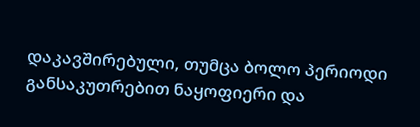დაკავშირებული, თუმცა ბოლო პერიოდი განსაკუთრებით ნაყოფიერი და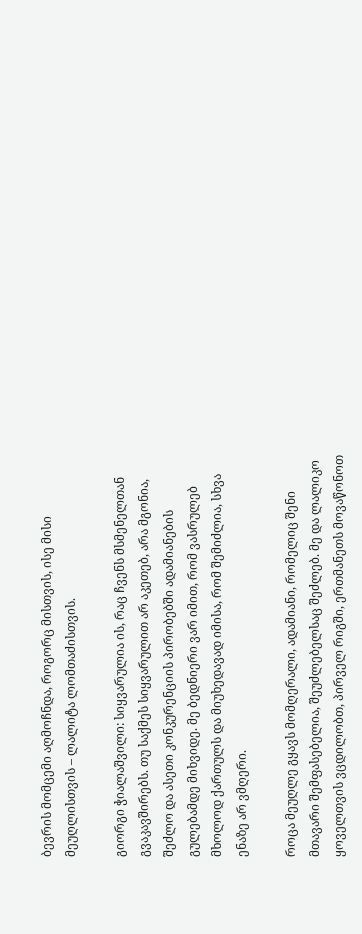ბევრის მომცემი აღმოჩნდა, როგორც მისთვის, ისე მისი მეუღლისთვის – ლალიტა ლომთაძისთვის.

გიორგი ჭიალაშვილი: სიყვარულია ის, რაც ჩვენს მსმენელთან გვაკავშირებს. თუ საქმეს სიყვარულით არ აკეთებ, არა მგონია, შეძლო და ასეთი კონკურენციის პირობებში ადამიანების გულებამდე მიხვიდე. მე ბედნიერი ვარ იმით, რომ ვასრულებ მხოლოდ ქართულს და მიუხედავად იმისა, რომ შემიძლია, სხვა ენაზე არ ვმღერი.

როცა მეუღლე გყავს მომღერალი, ადამიანი, რომელიც შენი მთავარი შემფასებელია, შეუძლებელსაც შეძლებ. მე და ლალიკო ყოველთვის ვცდილობთ, პირველ რიგში, ერთმანეთს მოვაწონოთ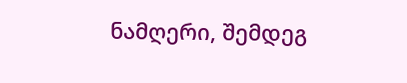ნამღერი, შემდეგ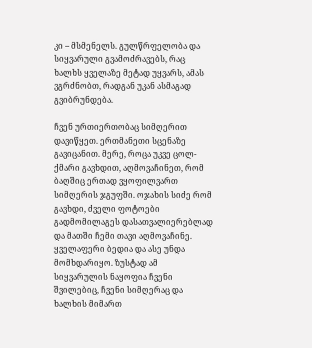კი – მსმენელს. გულწრფელობა და სიყვარული გვამოძრავებს, რაც ხალხს ყველაზე მეტად უყვარს, ამას ვგრძნობთ, რადგან უკან ასმაგად გვიბრუნდება.

ჩვენ ურთიერთობაც სიმღერით დავიწყეთ. ერთმანეთი სცენაზე გავიცანით. მერე, როცა უკვე ცოლ-ქმარი გავხდით, აღმოვაჩინეთ, რომ ბაღშიც ერთად ვყოფილვართ სიმღერის ჯგუფში. ოჯახის სიძე რომ გავხდი, ძველი ფოტოები გადმომილაგეს დასათვალიერებლად და მათში ჩემი თავი აღმოვაჩინე. ყველაფერი ბედია და ასე უნდა მომხდარიყო. ზუსტად ამ სიყვარულის ნაყოფია ჩვენი შვილებიც, ჩვენი სიმღერაც და ხალხის მიმართ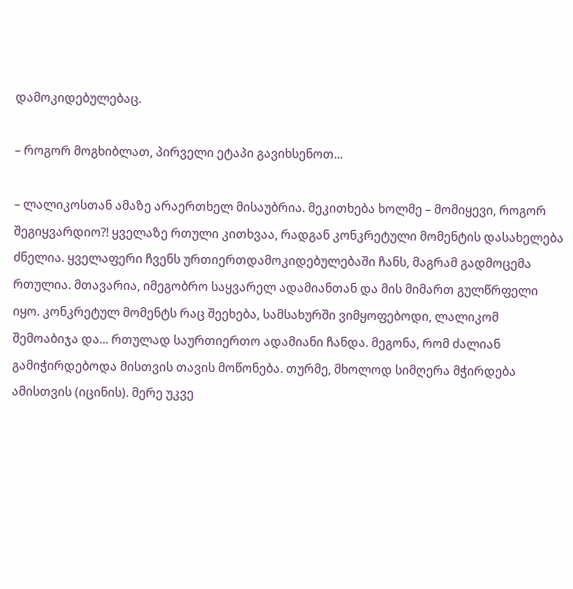დამოკიდებულებაც.

– როგორ მოგხიბლათ, პირველი ეტაპი გავიხსენოთ...

– ლალიკოსთან ამაზე არაერთხელ მისაუბრია. მეკითხება ხოლმე – მომიყევი, როგორ შეგიყვარდიო?! ყველაზე რთული კითხვაა, რადგან კონკრეტული მომენტის დასახელება ძნელია. ყველაფერი ჩვენს ურთიერთდამოკიდებულებაში ჩანს, მაგრამ გადმოცემა რთულია. მთავარია, იმეგობრო საყვარელ ადამიანთან და მის მიმართ გულწრფელი იყო. კონკრეტულ მომენტს რაც შეეხება, სამსახურში ვიმყოფებოდი, ლალიკომ შემოაბიჯა და... რთულად საურთიერთო ადამიანი ჩანდა. მეგონა, რომ ძალიან გამიჭირდებოდა მისთვის თავის მოწონება. თურმე, მხოლოდ სიმღერა მჭირდება ამისთვის (იცინის). მერე უკვე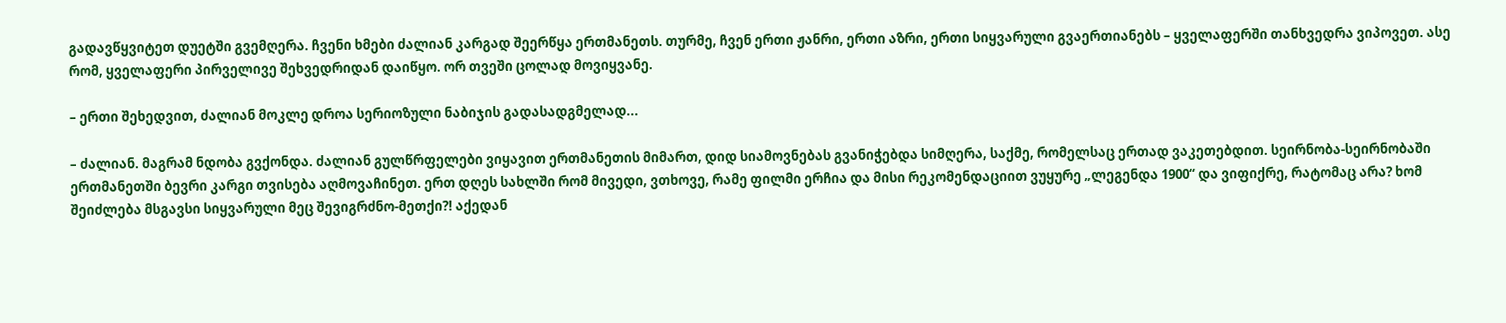გადავწყვიტეთ დუეტში გვემღერა. ჩვენი ხმები ძალიან კარგად შეერწყა ერთმანეთს. თურმე, ჩვენ ერთი ჟანრი, ერთი აზრი, ერთი სიყვარული გვაერთიანებს – ყველაფერში თანხვედრა ვიპოვეთ. ასე რომ, ყველაფერი პირველივე შეხვედრიდან დაიწყო. ორ თვეში ცოლად მოვიყვანე.

– ერთი შეხედვით, ძალიან მოკლე დროა სერიოზული ნაბიჯის გადასადგმელად...

– ძალიან. მაგრამ ნდობა გვქონდა. ძალიან გულწრფელები ვიყავით ერთმანეთის მიმართ, დიდ სიამოვნებას გვანიჭებდა სიმღერა, საქმე, რომელსაც ერთად ვაკეთებდით. სეირნობა-სეირნობაში ერთმანეთში ბევრი კარგი თვისება აღმოვაჩინეთ. ერთ დღეს სახლში რომ მივედი, ვთხოვე, რამე ფილმი ერჩია და მისი რეკომენდაციით ვუყურე „ლეგენდა 1900“ და ვიფიქრე, რატომაც არა? ხომ შეიძლება მსგავსი სიყვარული მეც შევიგრძნო-მეთქი?! აქედან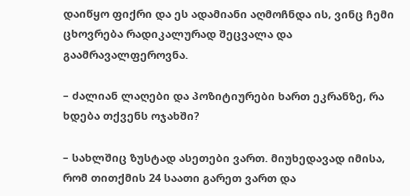დაიწყო ფიქრი და ეს ადამიანი აღმოჩნდა ის, ვინც ჩემი ცხოვრება რადიკალურად შეცვალა და გაამრავალფეროვნა.

– ძალიან ლაღები და პოზიტიურები ხართ ეკრანზე, რა ხდება თქვენს ოჯახში?

– სახლშიც ზუსტად ასეთები ვართ. მიუხედავად იმისა, რომ თითქმის 24 საათი გარეთ ვართ და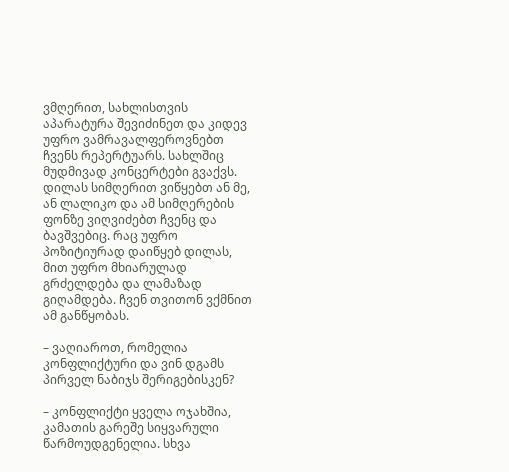ვმღერით, სახლისთვის აპარატურა შევიძინეთ და კიდევ უფრო ვამრავალფეროვნებთ ჩვენს რეპერტუარს. სახლშიც მუდმივად კონცერტები გვაქვს. დილას სიმღერით ვიწყებთ ან მე, ან ლალიკო და ამ სიმღერების ფონზე ვიღვიძებთ ჩვენც და ბავშვებიც. რაც უფრო პოზიტიურად დაიწყებ დილას, მით უფრო მხიარულად გრძელდება და ლამაზად გიღამდება. ჩვენ თვითონ ვქმნით ამ განწყობას.

– ვაღიაროთ, რომელია კონფლიქტური და ვინ დგამს პირველ ნაბიჯს შერიგებისკენ?

– კონფლიქტი ყველა ოჯახშია, კამათის გარეშე სიყვარული წარმოუდგენელია. სხვა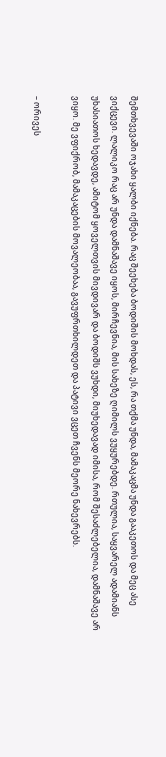შემთხვევაში ოჯახი ყალბი იქნება. რაც შეეხება ბოდიშის მოხდას, ეს, რა თქმა უნდა, მამაკაცმა უნდა გააკეთოს და მეც ასე ვიქცევი. ლალიკო რაც არ უნდა დამნაშავე იყოს, მირჩევნია, მის სახეზე ღიმილს ვუყურებდე. რთულია, საყვარელ ადამიანს უხასიათოს ხედავდე, ამიტომ ყოველთვის მივდივარ და ბოდიშს ვუხდი, მიუხედავად იმისა, რომ შესაძლებელია, დამნაშავე არ ვიყო. მე ვფიქრობ, მამაკაცების მოვალეობაა, გავუფრთხილდეთ და პატივი ვცეთ ჩვენს მეორე ნახევრებს.

– ორივეს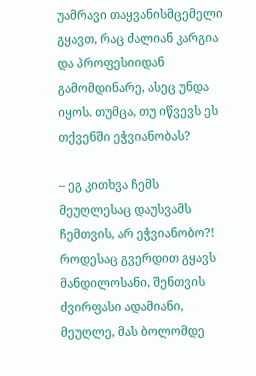უამრავი თაყვანისმცემელი გყავთ, რაც ძალიან კარგია და პროფესიიდან გამომდინარე, ასეც უნდა იყოს. თუმცა, თუ იწვევს ეს თქვენში ეჭვიანობას?

– ეგ კითხვა ჩემს მეუღლესაც დაუსვამს ჩემთვის, არ ეჭვიანობო?! როდესაც გვერდით გყავს მანდილოსანი, შენთვის ძვირფასი ადამიანი, მეუღლე, მას ბოლომდე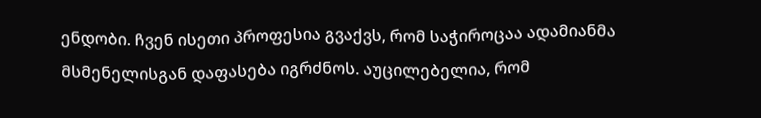ენდობი. ჩვენ ისეთი პროფესია გვაქვს, რომ საჭიროცაა ადამიანმა მსმენელისგან დაფასება იგრძნოს. აუცილებელია, რომ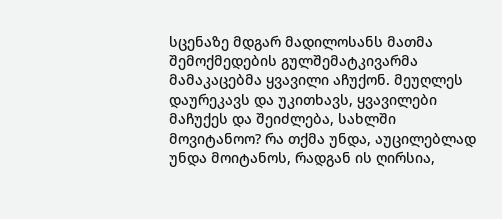სცენაზე მდგარ მადილოსანს მათმა შემოქმედების გულშემატკივარმა მამაკაცებმა ყვავილი აჩუქონ. მეუღლეს დაურეკავს და უკითხავს, ყვავილები მაჩუქეს და შეიძლება, სახლში მოვიტანოო? რა თქმა უნდა, აუცილებლად უნდა მოიტანოს, რადგან ის ღირსია,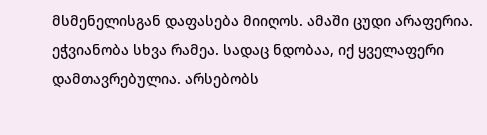მსმენელისგან დაფასება მიიღოს. ამაში ცუდი არაფერია. ეჭვიანობა სხვა რამეა. სადაც ნდობაა, იქ ყველაფერი დამთავრებულია. არსებობს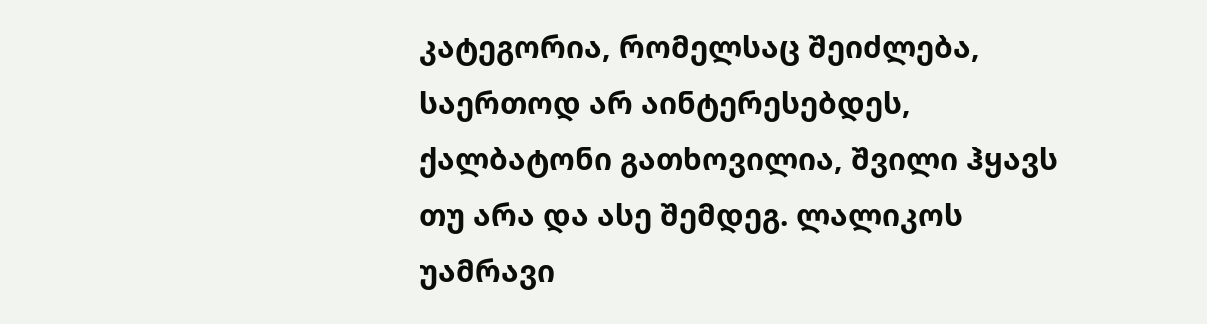კატეგორია, რომელსაც შეიძლება, საერთოდ არ აინტერესებდეს, ქალბატონი გათხოვილია, შვილი ჰყავს თუ არა და ასე შემდეგ. ლალიკოს უამრავი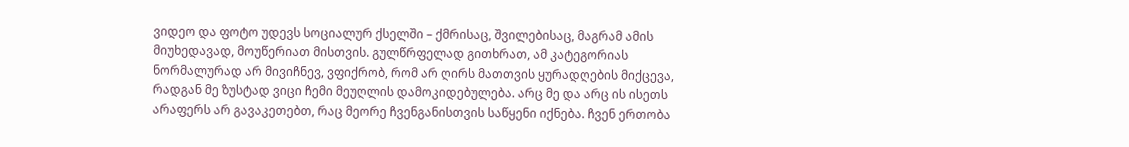ვიდეო და ფოტო უდევს სოციალურ ქსელში – ქმრისაც, შვილებისაც, მაგრამ ამის მიუხედავად, მოუწერიათ მისთვის. გულწრფელად გითხრათ, ამ კატეგორიას ნორმალურად არ მივიჩნევ, ვფიქრობ, რომ არ ღირს მათთვის ყურადღების მიქცევა, რადგან მე ზუსტად ვიცი ჩემი მეუღლის დამოკიდებულება. არც მე და არც ის ისეთს არაფერს არ გავაკეთებთ, რაც მეორე ჩვენგანისთვის საწყენი იქნება. ჩვენ ერთობა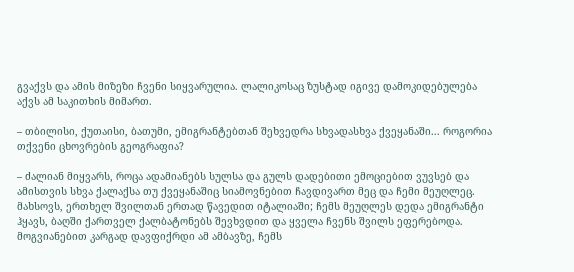გვაქვს და ამის მიზეზი ჩვენი სიყვარულია. ლალიკოსაც ზუსტად იგივე დამოკიდებულება აქვს ამ საკითხის მიმართ.

– თბილისი, ქუთაისი, ბათუმი, ემიგრანტებთან შეხვედრა სხვადასხვა ქვეყანაში... როგორია თქვენი ცხოვრების გეოგრაფია?

– ძალიან მიყვარს, როცა ადამიანებს სულსა და გულს დადებითი ემოციებით ვუვსებ და ამისთვის სხვა ქალაქსა თუ ქვეყანაშიც სიამოვნებით ჩავდივართ მეც და ჩემი მეუღლეც. მახსოვს, ერთხელ შვილთან ერთად წავედით იტალიაში; ჩემს მეუღლეს დედა ემიგრანტი ჰყავს, ბაღში ქართველ ქალბატონებს შევხვდით და ყველა ჩვენს შვილს ეფერებოდა. მოგვიანებით კარგად დავფიქრდი ამ ამბავზე, ჩემს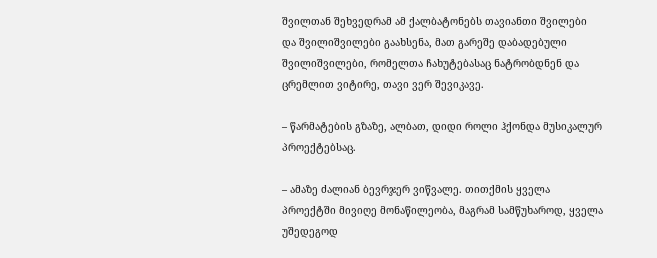შვილთან შეხვედრამ ამ ქალბატონებს თავიანთი შვილები და შვილიშვილები გაახსენა, მათ გარეშე დაბადებული შვილიშვილები, რომელთა ჩახუტებასაც ნატრობდნენ და ცრემლით ვიტირე, თავი ვერ შევიკავე.

– წარმატების გზაზე, ალბათ, დიდი როლი ჰქონდა მუსიკალურ პროექტებსაც.

– ამაზე ძალიან ბევრჯერ ვიწვალე. თითქმის ყველა პროექტში მივიღე მონაწილეობა, მაგრამ სამწუხაროდ, ყველა უშედეგოდ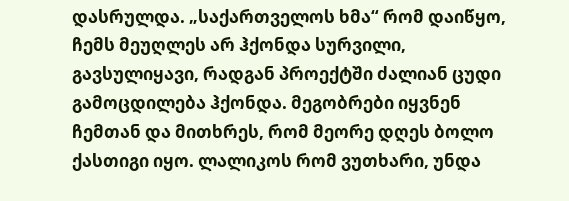დასრულდა. „საქართველოს ხმა“ რომ დაიწყო, ჩემს მეუღლეს არ ჰქონდა სურვილი, გავსულიყავი, რადგან პროექტში ძალიან ცუდი გამოცდილება ჰქონდა. მეგობრები იყვნენ ჩემთან და მითხრეს, რომ მეორე დღეს ბოლო ქასთიგი იყო. ლალიკოს რომ ვუთხარი, უნდა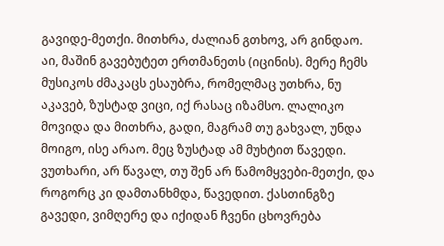გავიდე-მეთქი. მითხრა, ძალიან გთხოვ, არ გინდაო. აი, მაშინ გავებუტეთ ერთმანეთს (იცინის). მერე ჩემს მუსიკოს ძმაკაცს ესაუბრა, რომელმაც უთხრა, ნუ აკავებ, ზუსტად ვიცი, იქ რასაც იზამსო. ლალიკო მოვიდა და მითხრა, გადი, მაგრამ თუ გახვალ, უნდა მოიგო, ისე არაო. მეც ზუსტად ამ მუხტით წავედი. ვუთხარი, არ წავალ, თუ შენ არ წამომყვები-მეთქი, და როგორც კი დამთანხმდა, წავედით. ქასთინგზე გავედი, ვიმღერე და იქიდან ჩვენი ცხოვრება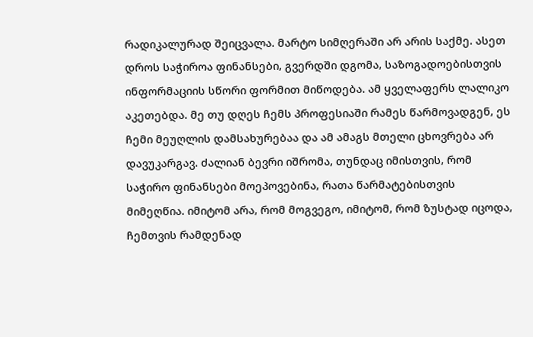რადიკალურად შეიცვალა. მარტო სიმღერაში არ არის საქმე. ასეთ დროს საჭიროა ფინანსები, გვერდში დგომა, საზოგადოებისთვის ინფორმაციის სწორი ფორმით მიწოდება. ამ ყველაფერს ლალიკო აკეთებდა. მე თუ დღეს ჩემს პროფესიაში რამეს წარმოვადგენ, ეს ჩემი მეუღლის დამსახურებაა და ამ ამაგს მთელი ცხოვრება არ დავუკარგავ. ძალიან ბევრი იშრომა, თუნდაც იმისთვის, რომ საჭირო ფინანსები მოეპოვებინა, რათა წარმატებისთვის მიმეღწია. იმიტომ არა, რომ მოგვეგო, იმიტომ, რომ ზუსტად იცოდა, ჩემთვის რამდენად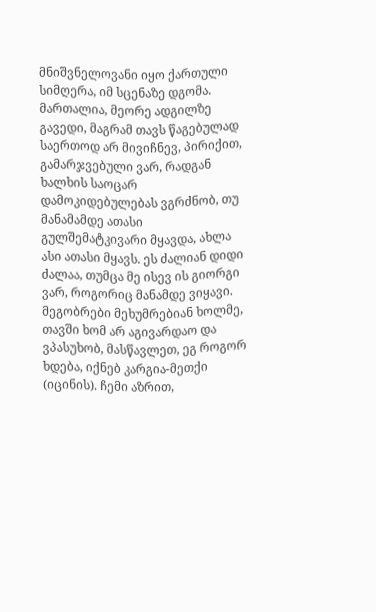მნიშვნელოვანი იყო ქართული სიმღერა, იმ სცენაზე დგომა. მართალია, მეორე ადგილზე გავედი, მაგრამ თავს წაგებულად საერთოდ არ მივიჩნევ, პირიქით, გამარჯვებული ვარ, რადგან ხალხის საოცარ დამოკიდებულებას ვგრძნობ, თუ მანამამდე ათასი გულშემატკივარი მყავდა, ახლა ასი ათასი მყავს. ეს ძალიან დიდი ძალაა, თუმცა მე ისევ ის გიორგი ვარ, როგორიც მანამდე ვიყავი. მეგობრები მეხუმრებიან ხოლმე, თავში ხომ არ აგივარდაო და ვპასუხობ, მასწავლეთ, ეგ როგორ ხდება, იქნებ კარგია-მეთქი (იცინის). ჩემი აზრით,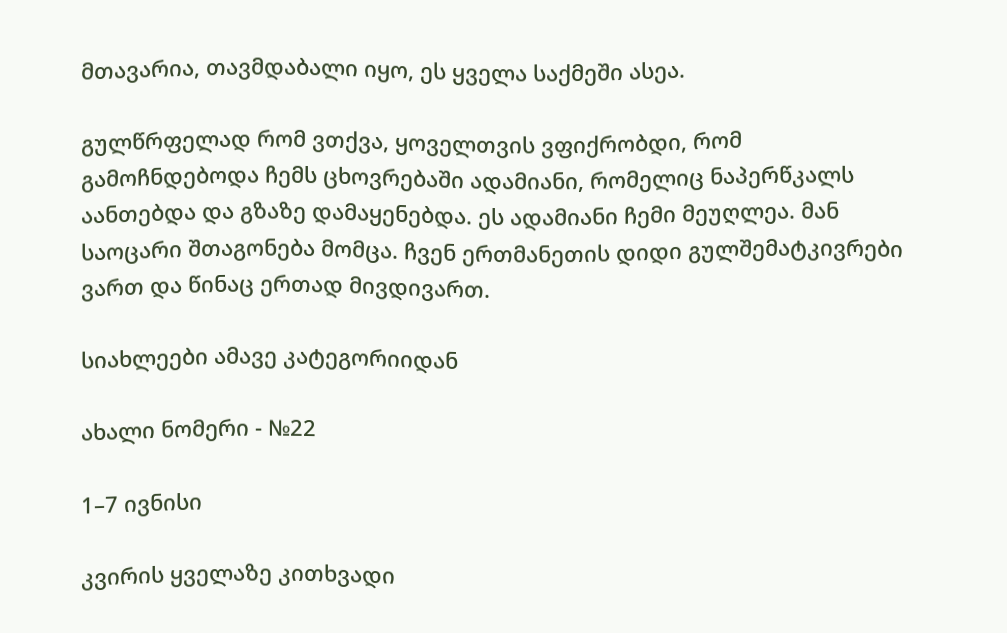მთავარია, თავმდაბალი იყო, ეს ყველა საქმეში ასეა.

გულწრფელად რომ ვთქვა, ყოველთვის ვფიქრობდი, რომ გამოჩნდებოდა ჩემს ცხოვრებაში ადამიანი, რომელიც ნაპერწკალს აანთებდა და გზაზე დამაყენებდა. ეს ადამიანი ჩემი მეუღლეა. მან საოცარი შთაგონება მომცა. ჩვენ ერთმანეთის დიდი გულშემატკივრები ვართ და წინაც ერთად მივდივართ.

სიახლეები ამავე კატეგორიიდან

ახალი ნომერი - №22

1–7 ივნისი

კვირის ყველაზე კითხვადი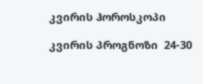კვირის ჰოროსკოპი

კვირის პროგნოზი  24-30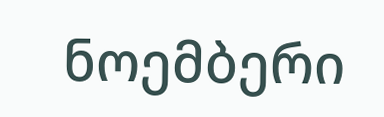ნოემბერი